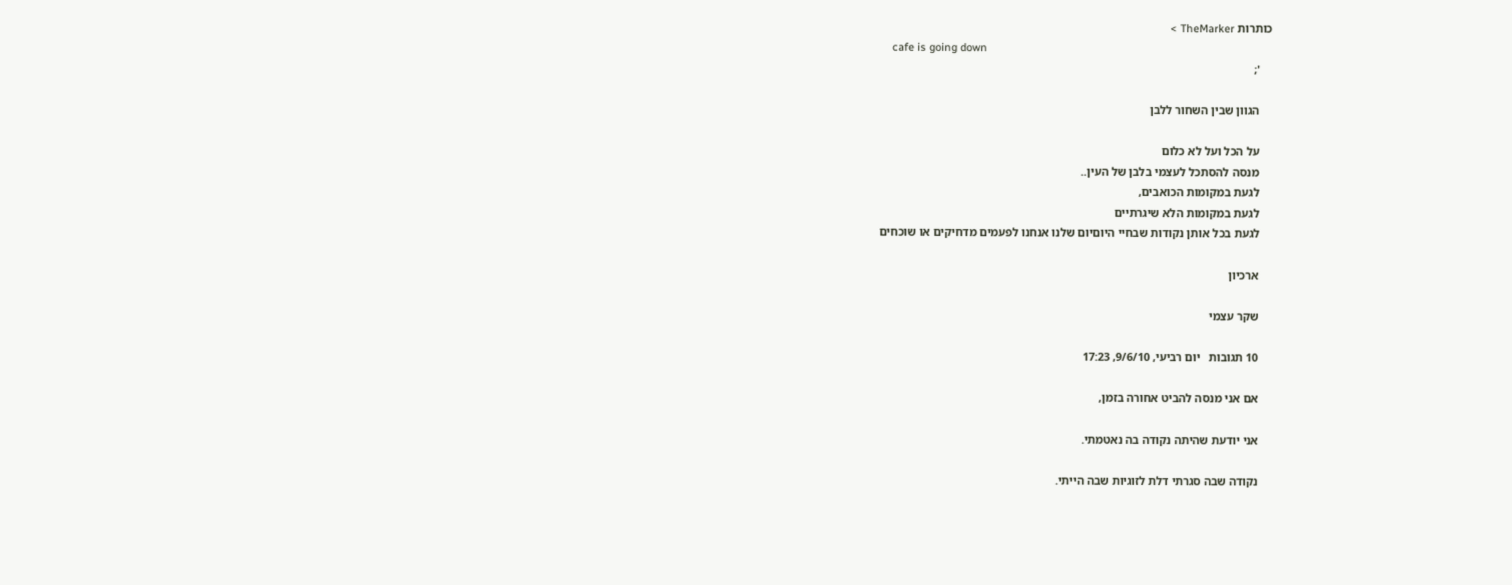כותרות TheMarker >
    cafe is going down
    ';

    הגוון שבין השחור ללבן

    על הכל ועל לא כלום
    מנסה להסתכל לעצמי בלבן של העין..
    לגעת במקומות הכואבים,
    לגעת במקומות הלא שיגרתיים
    לגעת בכל אותן נקודות שבחיי היוםיום שלנו אנחנו לפעמים מדחיקים או שוכחים

    ארכיון

    שקר עצמי

    10 תגובות   יום רביעי, 9/6/10, 17:23

    אם אני מנסה להביט אחורה בזמן,

    אני יודעת שהיתה נקודה בה נאטמתי.

    נקודה שבה סגרתי דלת לזוגיות שבה הייתי.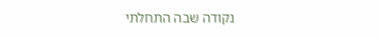נקודה שבה התחלתי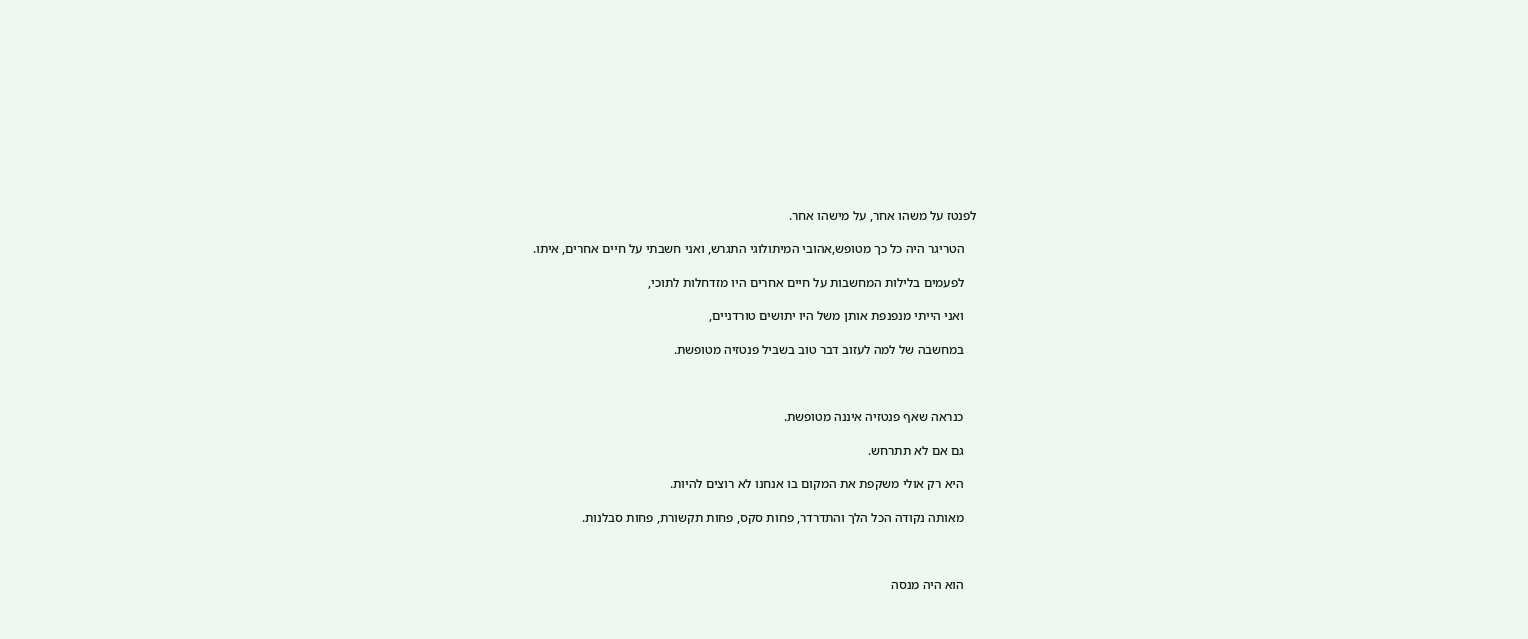לפנטז על משהו אחר, על מישהו אחר.

    הטריגר היה כל כך מטופש,אהובי המיתולוגי התגרש, ואני חשבתי על חיים אחרים, איתו.

    לפעמים בלילות המחשבות על חיים אחרים היו מזדחלות לתוכי,

    ואני הייתי מנפנפת אותן משל היו יתושים טורדניים,

    במחשבה של למה לעזוב דבר טוב בשביל פנטזיה מטופשת.



    כנראה שאף פנטזיה איננה מטופשת.

    גם אם לא תתרחש.

    היא רק אולי משקפת את המקום בו אנחנו לא רוצים להיות.

    מאותה נקודה הכל הלך והתדרדר, פחות סקס, פחות תקשורת, פחות סבלנות.



    הוא היה מנסה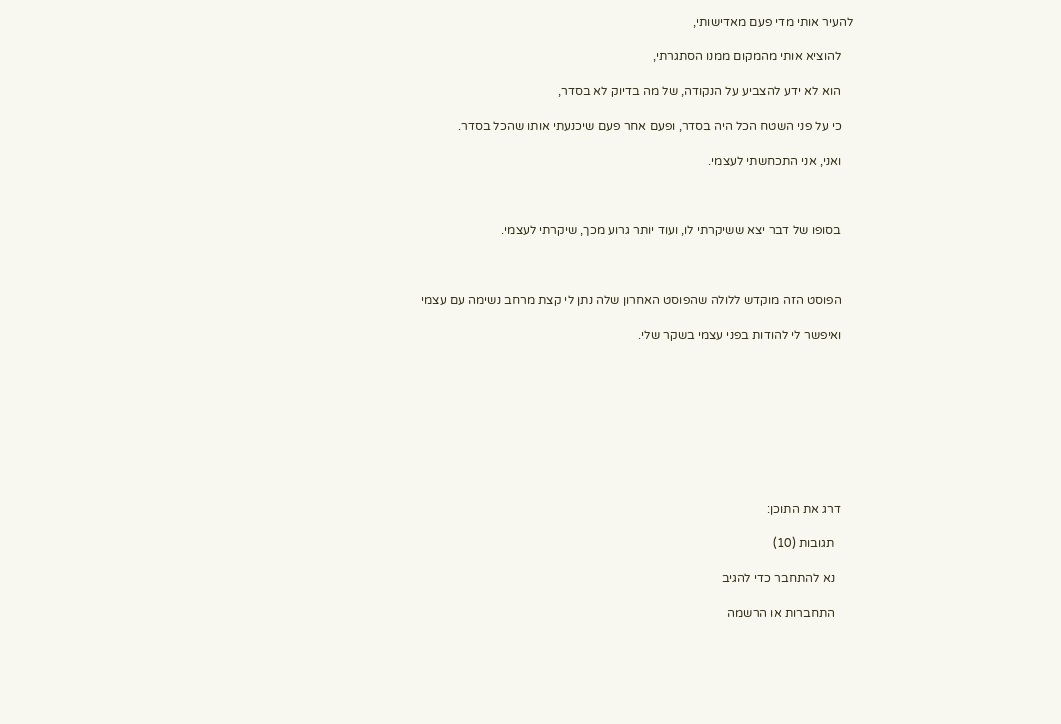להעיר אותי מדי פעם מאדישותי,

    להוציא אותי מהמקום ממנו הסתגרתי,

    הוא לא ידע להצביע על הנקודה, של מה בדיוק לא בסדר,

    כי על פני השטח הכל היה בסדר, ופעם אחר פעם שיכנעתי אותו שהכל בסדר.

    ואני, אני התכחשתי לעצמי.



    בסופו של דבר יצא ששיקרתי לו, ועוד יותר גרוע מכך, שיקרתי לעצמי.



    הפוסט הזה מוקדש ללולה שהפוסט האחרון שלה נתן לי קצת מרחב נשימה עם עצמי

    ואיפשר לי להודות בפני עצמי בשקר שלי.









    דרג את התוכן:

      תגובות (10)

      נא להתחבר כדי להגיב

      התחברות או הרשמה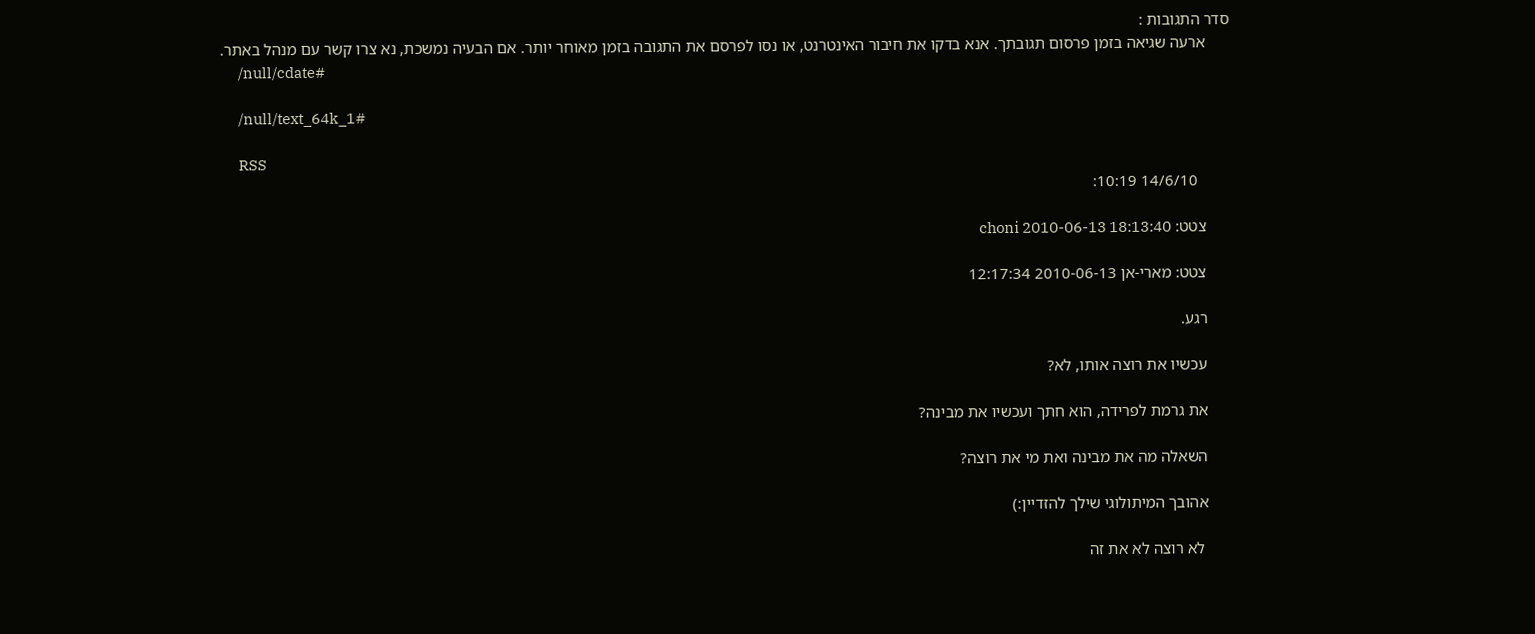סדר התגובות :
      ארעה שגיאה בזמן פרסום תגובתך. אנא בדקו את חיבור האינטרנט, או נסו לפרסם את התגובה בזמן מאוחר יותר. אם הבעיה נמשכת, נא צרו קשר עם מנהל באתר.
      /null/cdate#

      /null/text_64k_1#

      RSS
        14/6/10 10:19:

      צטט: choni 2010-06-13 18:13:40

      צטט: מארי-אן 2010-06-13 12:17:34

      רגע.

      עכשיו את רוצה אותו, לא?

      את גרמת לפרידה, הוא חתך ועכשיו את מבינה?

      השאלה מה את מבינה ואת מי את רוצה?

      אהובך המיתולוגי שילך להזדיין:)

       לא רוצה לא את זה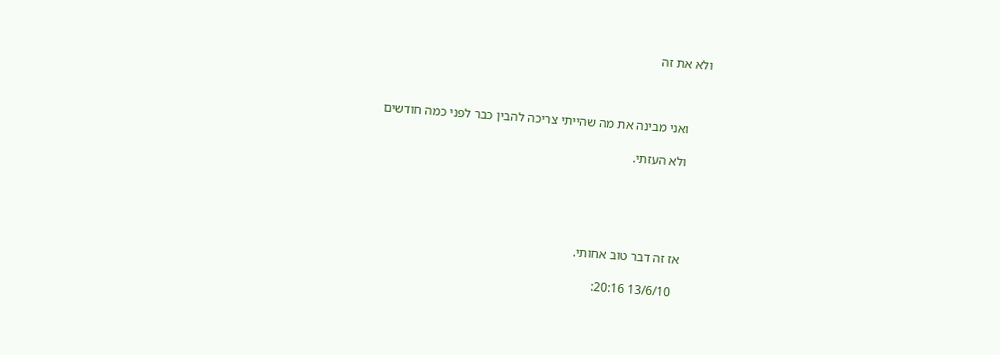ולא את זה



      ואני מבינה את מה שהייתי צריכה להבין כבר לפני כמה חודשים

      ולא העזתי.





      אז זה דבר טוב אחותי.

        13/6/10 20:16: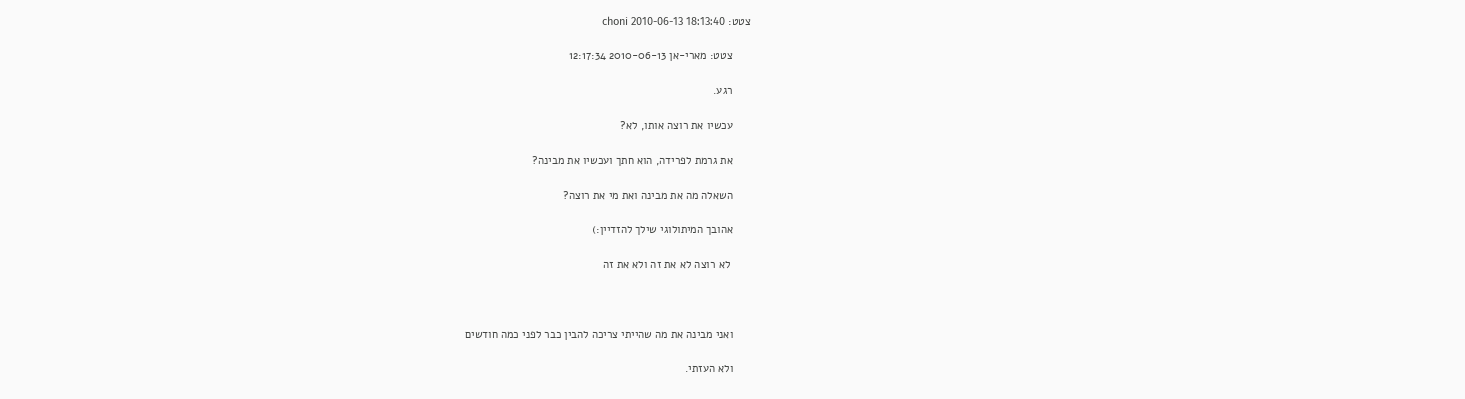צטט: choni 2010-06-13 18:13:40

      צטט: מארי-אן 2010-06-13 12:17:34

      רגע.

      עכשיו את רוצה אותו, לא?

      את גרמת לפרידה, הוא חתך ועכשיו את מבינה?

      השאלה מה את מבינה ואת מי את רוצה?

      אהובך המיתולוגי שילך להזדיין:)

       לא רוצה לא את זה ולא את זה



      ואני מבינה את מה שהייתי צריכה להבין כבר לפני כמה חודשים

      ולא העזתי.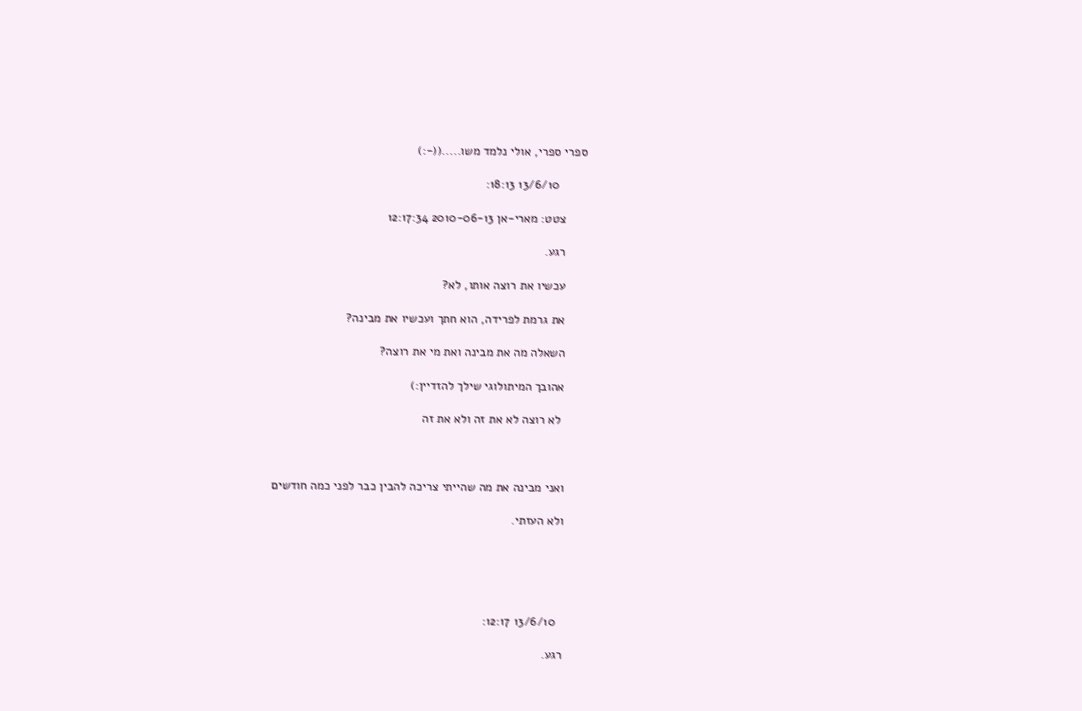ספרי ספרי, אולי נלמד משו.....((-:)

        13/6/10 18:13:

      צטט: מארי-אן 2010-06-13 12:17:34

      רגע.

      עכשיו את רוצה אותו, לא?

      את גרמת לפרידה, הוא חתך ועכשיו את מבינה?

      השאלה מה את מבינה ואת מי את רוצה?

      אהובך המיתולוגי שילך להזדיין:)

       לא רוצה לא את זה ולא את זה



      ואני מבינה את מה שהייתי צריכה להבין כבר לפני כמה חודשים

      ולא העזתי.





        13/6/10 12:17:

      רגע.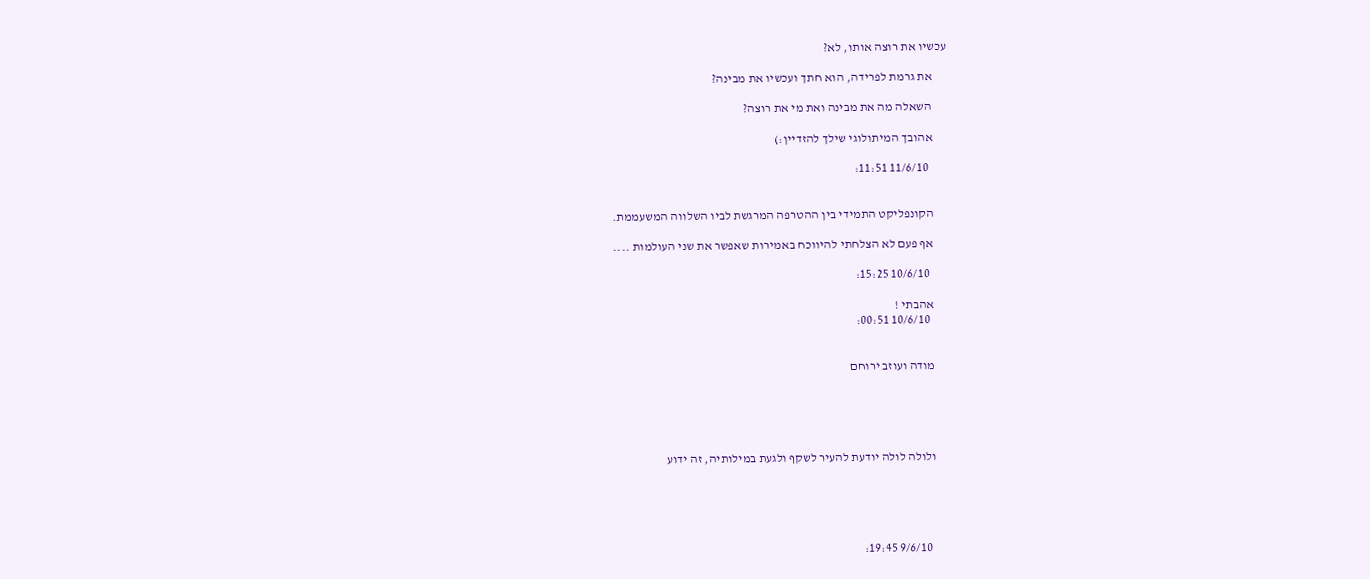עכשיו את רוצה אותו, לא?

      את גרמת לפרידה, הוא חתך ועכשיו את מבינה?

      השאלה מה את מבינה ואת מי את רוצה?

      אהובך המיתולוגי שילך להזדיין:)

        11/6/10 11:51:


      הקונפליקט התמידי בין ההטרפה המרגשת לביו השלווה המשעממת.

      אף פעם לא הצלחתי להיווכח באמירות שאפשר את שני העולמות ....

        10/6/10 15:25:

      אהבתי !
        10/6/10 00:51:


      מודה ועוזב ירוחם





      ולולה לולה יודעת להעיר לשקף ולגעת במילותיה, זה ידוע





        9/6/10 19:45: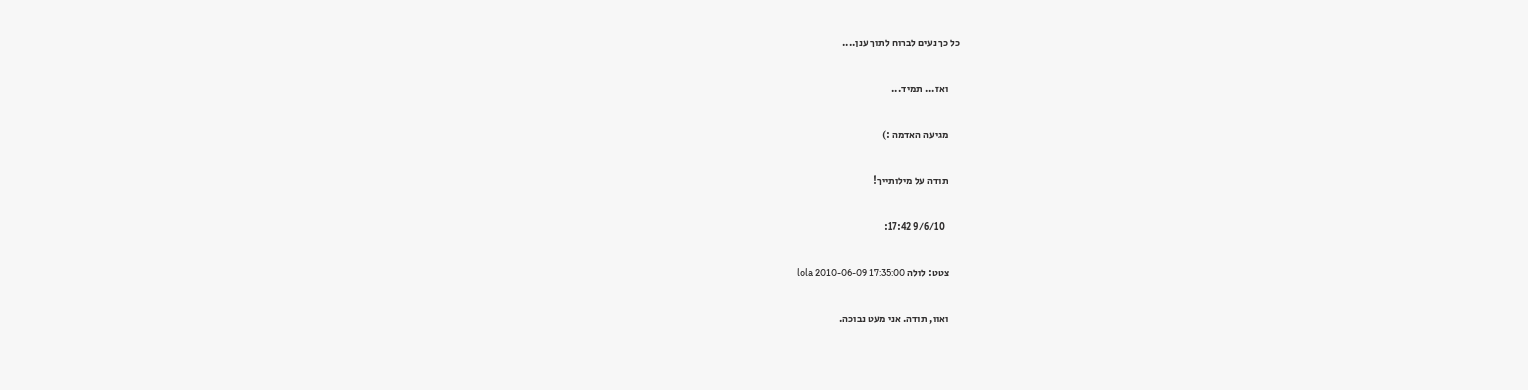כל כך נעים לברוח לתוך ענן....

      ואז... תמיד...

      מגיעה האדמה :)

      תודה על מילותייך!

        9/6/10 17:42:

      צטט: לולה lola 2010-06-09 17:35:00

      ואוו, תודה. אני מעט נבוכה.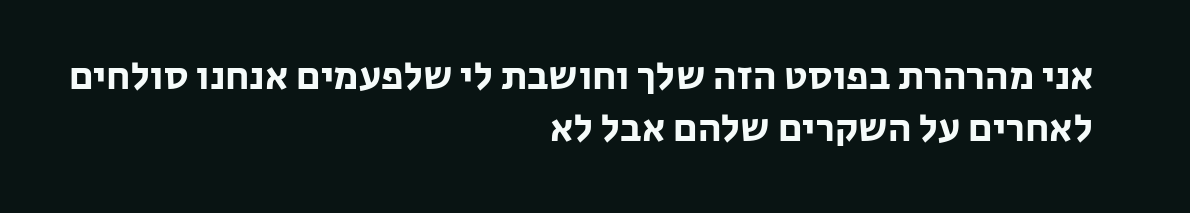אני מהרהרת בפוסט הזה שלך וחושבת לי שלפעמים אנחנו סולחים לאחרים על השקרים שלהם אבל לא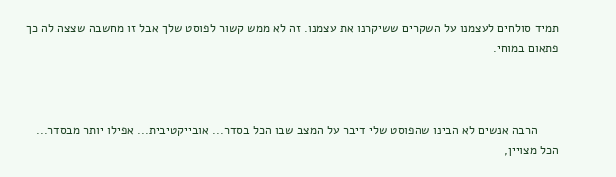תמיד סולחים לעצמנו על השקרים ששיקרנו את עצמנו. זה לא ממש קשור לפוסט שלך אבל זו מחשבה שצצה לה כך פתאום במוחי.



      הרבה אנשים לא הבינו שהפוסט שלי דיבר על המצב שבו הכל בסדר... אובייקטיבית... אפילו יותר מבסדר... הכל מצויין,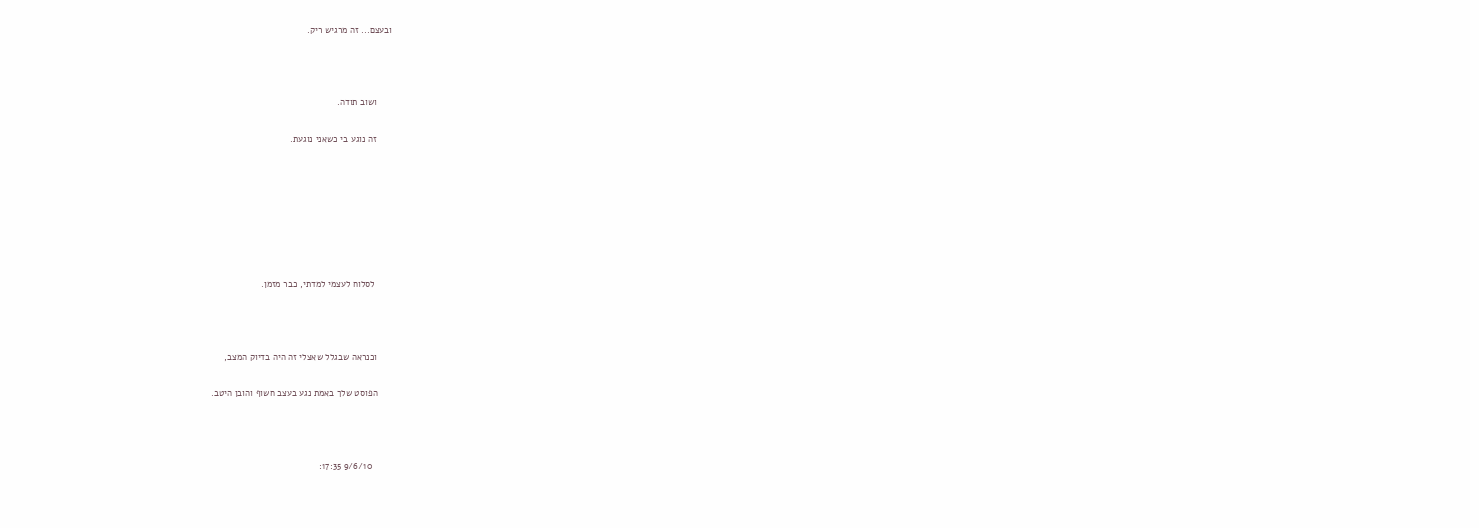ובעצם... זה מרגיש ריק.



      ושוב תודה.

      זה נוגע בי כשאני נוגעת.







       לסלוח לעצמי למדתי, כבר מזמן.



      וכנראה שבגלל שאצלי זה היה בדיוק המצב,

      הפוסט שלך באמת נגע בעצב חשוף והובן היטב.



        9/6/10 17:35: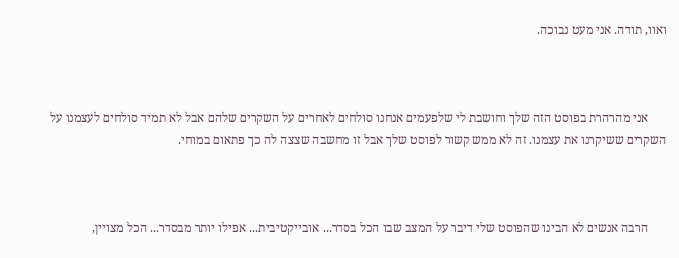ואוו, תודה. אני מעט נבוכה.



      אני מהרהרת בפוסט הזה שלך וחושבת לי שלפעמים אנחנו סולחים לאחרים על השקרים שלהם אבל לא תמיד סולחים לעצמנו על השקרים ששיקרנו את עצמנו. זה לא ממש קשור לפוסט שלך אבל זו מחשבה שצצה לה כך פתאום במוחי.



      הרבה אנשים לא הבינו שהפוסט שלי דיבר על המצב שבו הכל בסדר... אובייקטיבית... אפילו יותר מבסדר... הכל מצויין,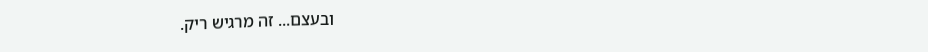ובעצם... זה מרגיש ריק.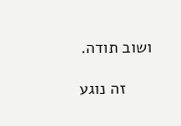ושוב תודה.

      זה נוגע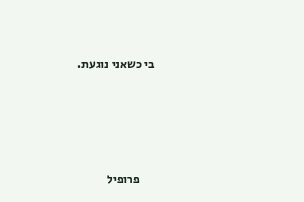בי כשאני נוגעת.





      פרופיל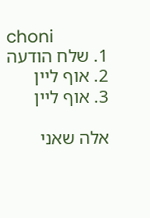choni
      1. שלח הודעה
      2. אוף ליין
      3. אוף ליין

      אלה שאני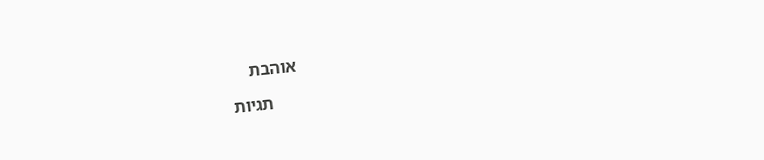אוהבת

      תגיות